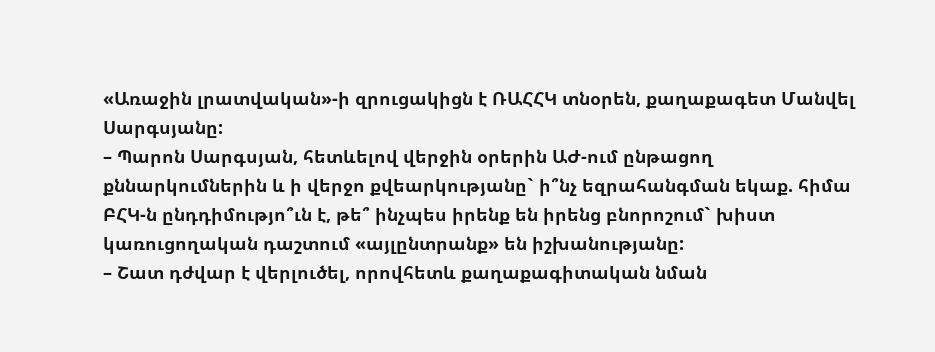«Առաջին լրատվական»-ի զրուցակիցն է ՌԱՀՀԿ տնօրեն, քաղաքագետ Մանվել Սարգսյանը:
– Պարոն Սարգսյան, հետևելով վերջին օրերին ԱԺ-ում ընթացող քննարկումներին և ի վերջո քվեարկությանը` ի՞նչ եզրահանգման եկաք. հիմա ԲՀԿ-ն ընդդիմությո՞ւն է, թե՞ ինչպես իրենք են իրենց բնորոշում` խիստ կառուցողական դաշտում «այլընտրանք» են իշխանությանը:
– Շատ դժվար է վերլուծել, որովհետև քաղաքագիտական նման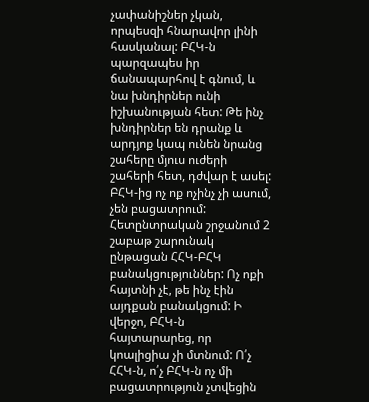չափանիշներ չկան, որպեսզի հնարավոր լինի հասկանալ: ԲՀԿ-ն պարզապես իր ճանապարհով է գնում, և նա խնդիրներ ունի իշխանության հետ: Թե ինչ խնդիրներ են դրանք և արդյոք կապ ունեն նրանց շահերը մյուս ուժերի շահերի հետ, դժվար է ասել: ԲՀԿ-ից ոչ ոք ոչինչ չի ասում, չեն բացատրում: Հետընտրական շրջանում 2 շաբաթ շարունակ ընթացան ՀՀԿ-ԲՀԿ բանակցություններ: Ոչ ոքի հայտնի չէ, թե ինչ էին այդքան բանակցում: Ի վերջո, ԲՀԿ-ն հայտարարեց, որ կոալիցիա չի մտնում: Ո՛չ ՀՀԿ-ն, ո՛չ ԲՀԿ-ն ոչ մի բացատրություն չտվեցին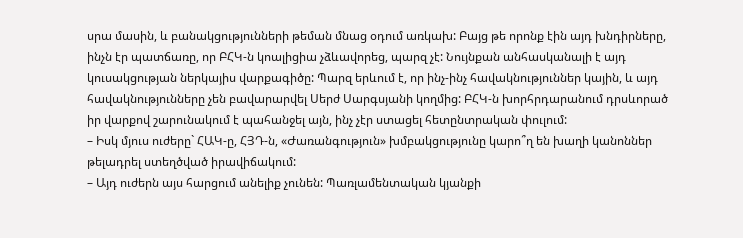սրա մասին, և բանակցությունների թեման մնաց օդում առկախ: Բայց թե որոնք էին այդ խնդիրները, ինչն էր պատճառը, որ ԲՀԿ-ն կոալիցիա չձևավորեց, պարզ չէ: Նույնքան անհասկանալի է այդ կուսակցության ներկայիս վարքագիծը: Պարզ երևում է, որ ինչ-ինչ հավակնություններ կային, և այդ հավակնությունները չեն բավարարվել Սերժ Սարգսյանի կողմից: ԲՀԿ-ն խորհրդարանում դրսևորած իր վարքով շարունակում է պահանջել այն, ինչ չէր ստացել հետընտրական փուլում:
– Իսկ մյուս ուժերը` ՀԱԿ-ը, ՀՅԴ-ն, «Ժառանգություն» խմբակցությունը կարո՞ղ են խաղի կանոններ թելադրել ստեղծված իրավիճակում:
– Այդ ուժերն այս հարցում անելիք չունեն: Պառլամենտական կյանքի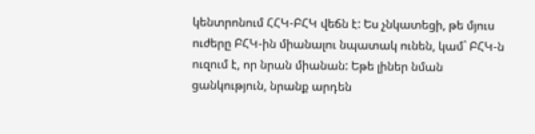կենտրոնում ՀՀԿ-ԲՀԿ վեճն է: Ես չնկատեցի, թե մյուս ուժերը ԲՀԿ-ին միանալու նպատակ ունեն, կամ` ԲՀԿ-ն ուզում է, որ նրան միանան: Եթե լիներ նման ցանկություն, նրանք արդեն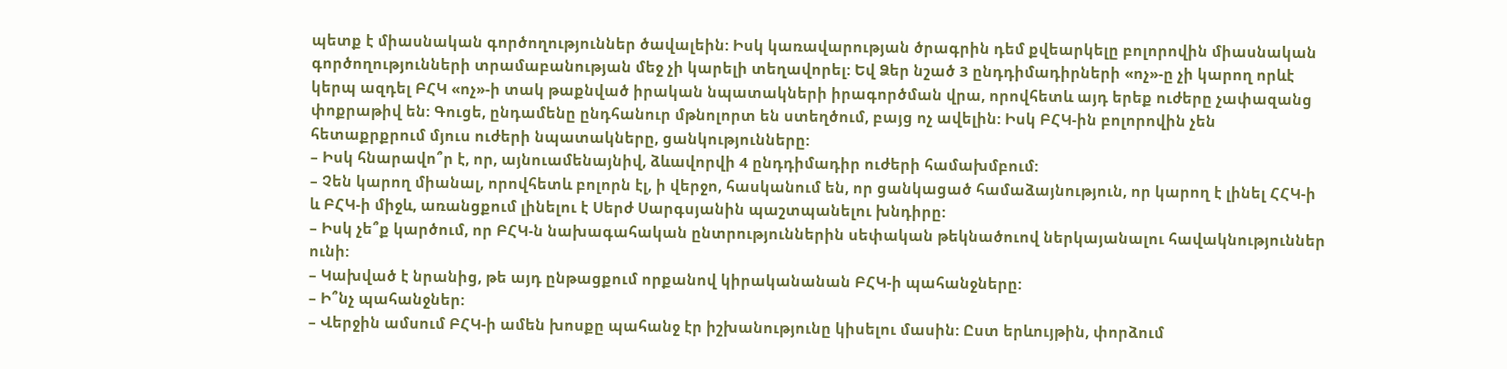պետք է միասնական գործողություններ ծավալեին: Իսկ կառավարության ծրագրին դեմ քվեարկելը բոլորովին միասնական գործողությունների տրամաբանության մեջ չի կարելի տեղավորել: Եվ Ձեր նշած 3 ընդդիմադիրների «ոչ»-ը չի կարող որևէ կերպ ազդել ԲՀԿ «ոչ»-ի տակ թաքնված իրական նպատակների իրագործման վրա, որովհետև այդ երեք ուժերը չափազանց փոքրաթիվ են: Գուցե, ընդամենը ընդհանուր մթնոլորտ են ստեղծում, բայց ոչ ավելին: Իսկ ԲՀԿ-ին բոլորովին չեն հետաքրքրում մյուս ուժերի նպատակները, ցանկությունները:
– Իսկ հնարավո՞ր է, որ, այնուամենայնիվ, ձևավորվի 4 ընդդիմադիր ուժերի համախմբում:
– Չեն կարող միանալ, որովհետև բոլորն էլ, ի վերջո, հասկանում են, որ ցանկացած համաձայնություն, որ կարող է լինել ՀՀԿ-ի և ԲՀԿ-ի միջև, առանցքում լինելու է Սերժ Սարգսյանին պաշտպանելու խնդիրը:
– Իսկ չե՞ք կարծում, որ ԲՀԿ-ն նախագահական ընտրություններին սեփական թեկնածուով ներկայանալու հավակնություններ ունի:
– Կախված է նրանից, թե այդ ընթացքում որքանով կիրականանան ԲՀԿ-ի պահանջները:
– Ի՞նչ պահանջներ:
– Վերջին ամսում ԲՀԿ-ի ամեն խոսքը պահանջ էր իշխանությունը կիսելու մասին: Ըստ երևույթին, փորձում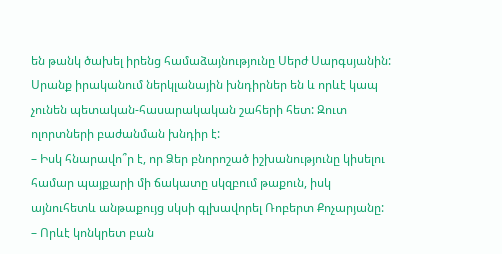են թանկ ծախել իրենց համաձայնությունը Սերժ Սարգսյանին: Սրանք իրականում ներկլանային խնդիրներ են և որևէ կապ չունեն պետական-հասարակական շահերի հետ: Զուտ ոլորտների բաժանման խնդիր է:
– Իսկ հնարավո՞ր է, որ Ձեր բնորոշած իշխանությունը կիսելու համար պայքարի մի ճակատը սկզբում թաքուն, իսկ այնուհետև անթաքույց սկսի գլխավորել Ռոբերտ Քոչարյանը:
– Որևէ կոնկրետ բան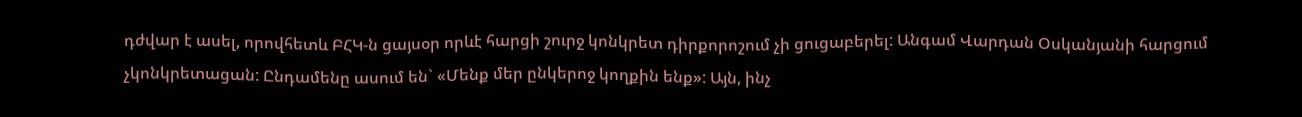դժվար է ասել, որովհետև ԲՀԿ-ն ցայսօր որևէ հարցի շուրջ կոնկրետ դիրքորոշում չի ցուցաբերել: Անգամ Վարդան Օսկանյանի հարցում չկոնկրետացան: Ընդամենը ասում են` «Մենք մեր ընկերոջ կողքին ենք»: Այն, ինչ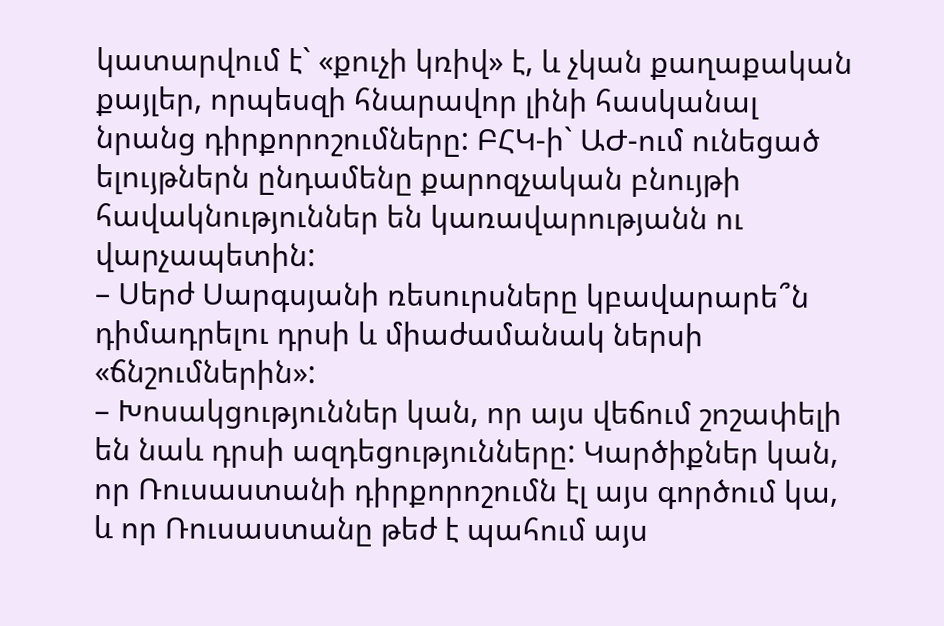կատարվում է` «քուչի կռիվ» է, և չկան քաղաքական քայլեր, որպեսզի հնարավոր լինի հասկանալ նրանց դիրքորոշումները: ԲՀԿ-ի` ԱԺ-ում ունեցած ելույթներն ընդամենը քարոզչական բնույթի հավակնություններ են կառավարությանն ու վարչապետին:
– Սերժ Սարգսյանի ռեսուրսները կբավարարե՞ն դիմադրելու դրսի և միաժամանակ ներսի «ճնշումներին»:
– Խոսակցություններ կան, որ այս վեճում շոշափելի են նաև դրսի ազդեցությունները: Կարծիքներ կան, որ Ռուսաստանի դիրքորոշումն էլ այս գործում կա, և որ Ռուսաստանը թեժ է պահում այս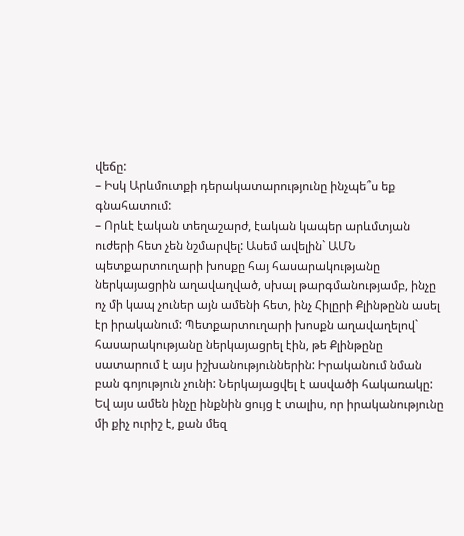վեճը:
– Իսկ Արևմուտքի դերակատարությունը ինչպե՞ս եք գնահատում:
– Որևէ էական տեղաշարժ, էական կապեր արևմտյան ուժերի հետ չեն նշմարվել: Ասեմ ավելին` ԱՄՆ պետքարտուղարի խոսքը հայ հասարակությանը ներկայացրին աղավաղված, սխալ թարգմանությամբ, ինչը ոչ մի կապ չուներ այն ամենի հետ, ինչ Հիլըրի Քլինթընն ասել էր իրականում: Պետքարտուղարի խոսքն աղավաղելով` հասարակությանը ներկայացրել էին, թե Քլինթընը սատարում է այս իշխանություններին: Իրականում նման բան գոյություն չունի: Ներկայացվել է ասվածի հակառակը: Եվ այս ամեն ինչը ինքնին ցույց է տալիս, որ իրականությունը մի քիչ ուրիշ է, քան մեզ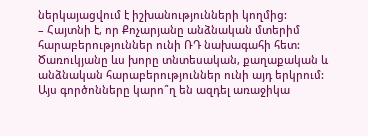ներկայացվում է իշխանությունների կողմից:
– Հայտնի է, որ Քոչարյանը անձնական մտերիմ հարաբերություններ ունի ՌԴ նախագահի հետ: Ծառուկյանը ևս խորը տնտեսական, քաղաքական և անձնական հարաբերություններ ունի այդ երկրում: Այս գործոնները կարո՞ղ են ազդել առաջիկա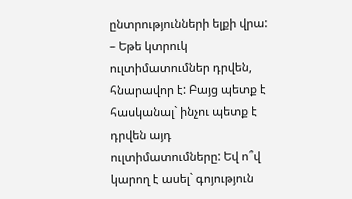ընտրությունների ելքի վրա:
– Եթե կտրուկ ուլտիմատումներ դրվեն, հնարավոր է: Բայց պետք է հասկանալ` ինչու պետք է դրվեն այդ ուլտիմատումները: Եվ ո՞վ կարող է ասել` գոյություն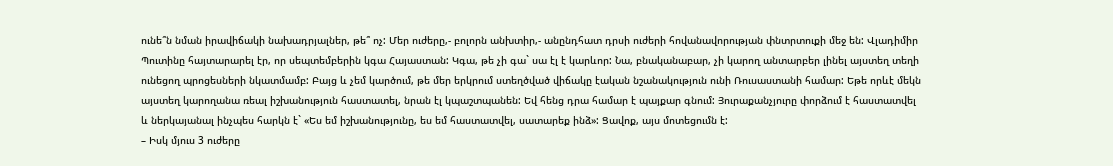ունե՞ն նման իրավիճակի նախադրյալներ, թե՞ ոչ: Մեր ուժերը,- բոլորն անխտիր,- անընդհատ դրսի ուժերի հովանավորության փնտրտուքի մեջ են: Վլադիմիր Պուտինը հայտարարել էր, որ սեպտեմբերին կգա Հայաստան: Կգա, թե չի գա` սա էլ է կարևոր: Նա, բնականաբար, չի կարող անտարբեր լինել այստեղ տեղի ունեցող պրոցեսների նկատմամբ: Բայց և չեմ կարծում, թե մեր երկրում ստեղծված վիճակը էական նշանակություն ունի Ռուսաստանի համար: Եթե որևէ մեկն այստեղ կարողանա ռեալ իշխանություն հաստատել, նրան էլ կպաշտպանեն: Եվ հենց դրա համար է պայքար գնում: Յուրաքանչյուրը փորձում է հաստատվել և ներկայանալ ինչպես հարկն է` «Ես եմ իշխանությունը, ես եմ հաստատվել, սատարեք ինձ»: Ցավոք, այս մոտեցումն է:
– Իսկ մյուս 3 ուժերը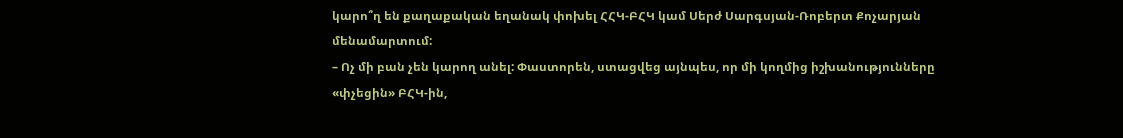կարո՞ղ են քաղաքական եղանակ փոխել ՀՀԿ-ԲՀԿ կամ Սերժ Սարգսյան-Ռոբերտ Քոչարյան մենամարտում:
– Ոչ մի բան չեն կարող անել: Փաստորեն, ստացվեց այնպես, որ մի կողմից իշխանությունները «փչեցին» ԲՀԿ-ին,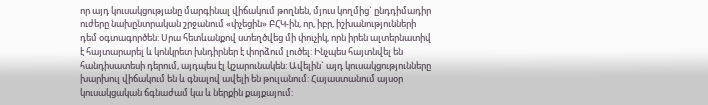որ այդ կուսակցությանը մարգինալ վիճակում թողնեն, մյուս կողմից` ընդդիմադիր ուժերը նախընտրական շրջանում «փչեցին» ԲՀԿ-ին, որ, իբր, իշխանությունների դեմ օգտագործեն: Սրա հետևանքով ստեղծվեց մի փուչիկ, որն իրեն ալտերնատիվ է հայտարարել և կոնկրետ խնդիրներ է փորձում լուծել: Ինչպես հայտնվել են հանդիսատեսի դերում, այդպես էլ կշարունակեն: Ավելին` այդ կուսակցությունները խարխուլ վիճակում են և գնալով ավելի են թուլանում: Հայաստանում այսօր կուսակցական ճգնաժամ կա և ներքին քայքայում: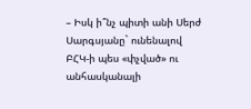– Իսկ ի՞նչ պիտի անի Սերժ Սարգսյանը` ունենալով ԲՀԿ-ի պես «փչված» ու անհասկանալի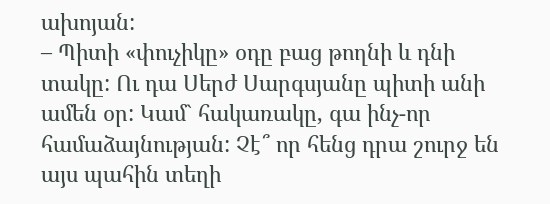ախոյան:
– Պիտի «փուչիկը» օդը բաց թողնի և դնի տակը: Ու դա Սերժ Սարգսյանը պիտի անի ամեն օր: Կամ` հակառակը, գա ինչ-որ համաձայնության: Չէ՞ որ հենց դրա շուրջ են այս պահին տեղի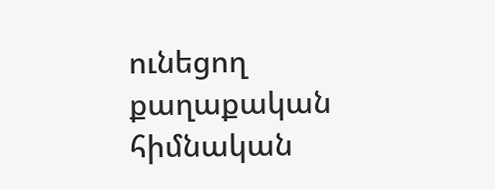ունեցող քաղաքական հիմնական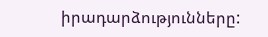իրադարձությունները: